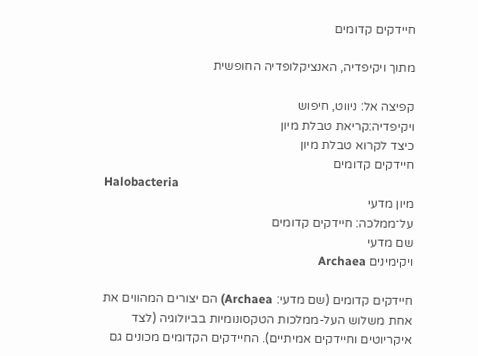חיידקים קדומים

מתוך ויקיפדיה, האנציקלופדיה החופשית

קפיצה אל: ניווט, חיפוש
ויקיפדיה:קריאת טבלת מיון
כיצד לקרוא טבלת מיון
חיידקים קדומים
Halobacteria
מיון מדעי
על־ממלכה: חיידקים קדומים
שם מדעי
ויקימינים Archaea

חיידקים קדומים (שם מדעי: Archaea) הם יצורים המהווים את אחת משלוש העל-ממלכות הטקסונומיות בביולוגיה (לצד איקריוטים וחיידקים אמיתיים). החיידקים הקדומים מכונים גם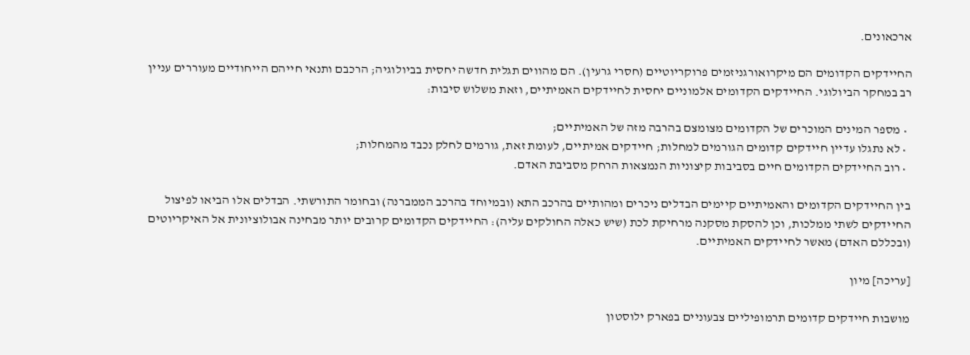ארכאונים.

החיידקים הקדומים הם מיקרואורגניזמים פרוקריוטיים (חסרי גרעין). הם מהווים תגלית חדשה יחסית בביולוגיה; הרכבם ותנאי חייהם הייחודיים מעוררים עניין רב במחקר הביולוגי. החיידקים הקדומים אלמוניים יחסית לחיידקים האמיתיים, וזאת משלוש סיבות:

  • מספר המינים המוכרים של הקדומים מצומצם בהרבה מזה של האמיתיים;
  • לא נתגלו עדיין חיידקים קדומים הגורמים למחלות; חיידקים אמיתיים, לעומת זאת, גורמים לחלק נכבד מהמחלות;
  • רוב החיידקים הקדומים חיים בסביבות קיצוניות הנמצאות הרחק מסביבת האדם.

בין החיידקים הקדומים והאמיתיים קיימים הבדלים ניכרים ומהותיים בהרכב התא (ובמיוחד בהרכב הממברנה) ובחומר התורשתי. הבדלים אלו הביאו לפיצול החיידקים לשתי ממלכות, וכן להסקת מסקנה מרחיקת לכת (שיש כאלה החולקים עליה): החיידקים הקדומים קרובים יותר מבחינה אבולוציונית אל האיקריוטים (ובכללם האדם) מאשר לחיידקים האמיתיים.

[עריכה] מיון

מושבות חיידקים קדומים תרמופיליים צבעוניים בפארק ילוסטון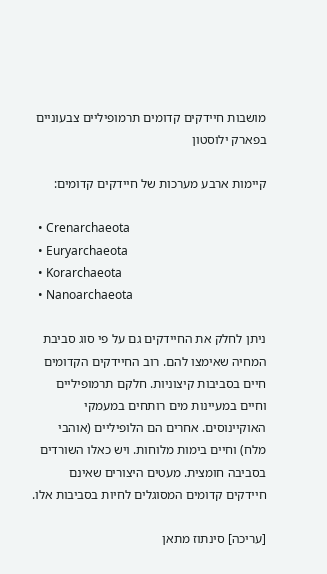מושבות חיידקים קדומים תרמופיליים צבעוניים בפארק ילוסטון

קיימות ארבע מערכות של חיידקים קדומים:

  • Crenarchaeota
  • Euryarchaeota
  • Korarchaeota
  • Nanoarchaeota

ניתן לחלק את החיידקים גם על פי סוג סביבת המחיה שאימצו להם. רוב החיידקים הקדומים חיים בסביבות קיצוניות. חלקם תרמופיליים וחיים במעיינות מים רותחים במעמקי האוקיינוסים. אחרים הם הלופיליים (אוהבי מלח) וחיים בימות מלוחות. ויש כאלו השורדים בסביבה חומצית. מעטים היצורים שאינם חיידקים קדומים המסוגלים לחיות בסביבות אלו.

[עריכה] סינתוז מתאן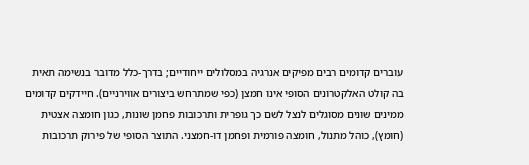עוברים קדומים רבים מפיקים אנרגיה במסלולים ייחודיים; בדרך-כלל מדובר בנשימה תאית בה קולט האלקטרונים הסופי אינו חמצן (כפי שמתרחש ביצורים אווירניים). חיידקים קדומים ממינים שונים מסוגלים לנצל לשם כך גופרית ותרכובות פחמן שונות, כגון חומצה אצטית (חומץ), כוהל מתנול, חומצה פורמית ופחמן דו-חמצני. התוצר הסופי של פירוק תרכובות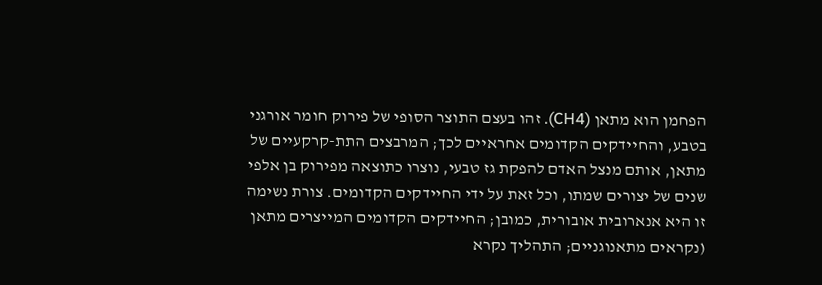הפחמן הוא מתאן (CH4). זהו בעצם התוצר הסופי של פירוק חומר אורגני בטבע, והחיידקים הקדומים אחראיים לכך; המרבצים התת-קרקעיים של מתאן, אותם מנצל האדם להפקת גז טבעי, נוצרו כתוצאה מפירוק בן אלפי שנים של יצורים שמתו, וכל זאת על ידי החיידקים הקדומים. צורת נשימה זו היא אנארובית אובורית, כמובן; החיידקים הקדומים המייצרים מתאן (נקראים מתאנוגניים; התהליך נקרא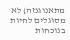מתאנוגנזה) לא מסוגלים לחיות בנוכחות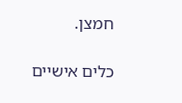חמצן.

כלים אישיים